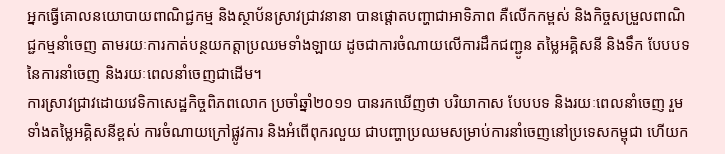អ្នកធ្វើគោលនយោបាយពាណិជ្ជកម្ម និងស្ថាប័នស្រាវជ្រាវនានា បានផ្ដោតបញ្ហាជាអាទិភាព គឺលើកកម្ពស់ និងកិច្ចសម្រួលពាណិជ្ជកម្មនាំចេញ តាមរយៈការកាត់បន្ថយកត្តាប្រឈមទាំងឡាយ ដូចជាការចំណាយលើការដឹកជញ្ជូន តម្លៃអគ្គិសនី និងទឹក បែបបទនៃការនាំចេញ និងរយៈពេលនាំចេញជាដើម។
ការស្រាវជ្រាវដោយវេទិកាសេដ្ឋកិច្ចពិភពលោក ប្រចាំឆ្នាំ២០១១ បានរកឃើញថា បរិយាកាស បែបបទ និងរយៈពេលនាំចេញ រួមទាំងតម្លៃអគ្គិសនីខ្ពស់ ការចំណាយក្រៅផ្លូវការ និងអំពើពុករលួយ ជាបញ្ហាប្រឈមសម្រាប់ការនាំចេញនៅប្រទេសកម្ពុជា ហើយក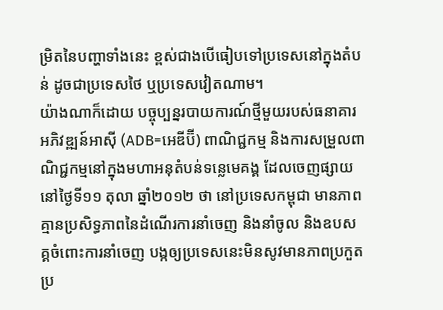ម្រិតនៃបញ្ហាទាំងនេះ ខ្ពស់ជាងបើធៀបទៅប្រទេសនៅក្នុងតំបន់ ដូចជាប្រទេសថៃ ឬប្រទេសវៀតណាម។
យ៉ាងណាក៏ដោយ បច្ចុប្បន្នរបាយការណ៍ថ្មីមួយរបស់ធនាគារអភិវឌ្ឍន៍អាស៊ី (ADB=អេឌីប៊ី) ពាណិជ្ជកម្ម និងការសម្រួលពាណិជ្ជកម្មនៅក្នុងមហាអនុតំបន់ទន្លេមេគង្គ ដែលចេញផ្សាយនៅថ្ងៃទី១១ តុលា ឆ្នាំ២០១២ ថា នៅប្រទេសកម្ពុជា មានភាពគ្មានប្រសិទ្ធភាពនៃដំណើរការនាំចេញ និងនាំចូល និងឧបសគ្គចំពោះការនាំចេញ បង្កឲ្យប្រទេសនេះមិនសូវមានភាពប្រកួតប្រ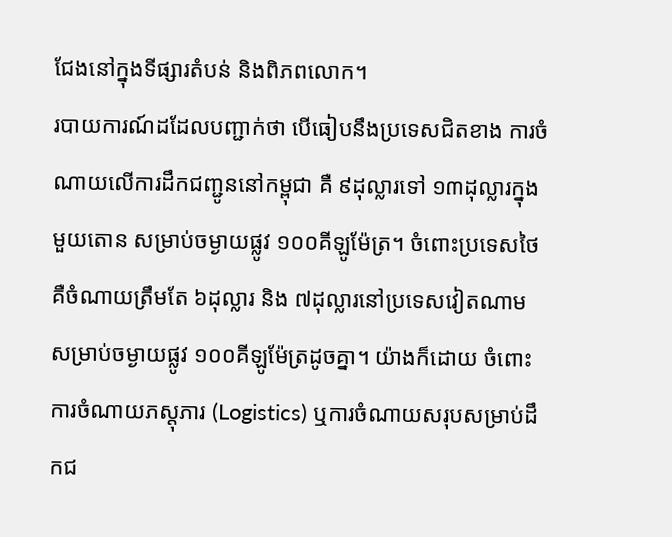ជែងនៅក្នុងទីផ្សារតំបន់ និងពិភពលោក។
របាយការណ៍ដដែលបញ្ជាក់ថា បើធៀបនឹងប្រទេសជិតខាង ការចំណាយលើការដឹកជញ្ជូននៅកម្ពុជា គឺ ៩ដុល្លារទៅ ១៣ដុល្លារក្នុងមួយតោន សម្រាប់ចម្ងាយផ្លូវ ១០០គីឡូម៉ែត្រ។ ចំពោះប្រទេសថៃ គឺចំណាយត្រឹមតែ ៦ដុល្លារ និង ៧ដុល្លារនៅប្រទេសវៀតណាម សម្រាប់ចម្ងាយផ្លូវ ១០០គីឡូម៉ែត្រដូចគ្នា។ យ៉ាងក៏ដោយ ចំពោះការចំណាយភស្តុភារ (Logistics) ឬការចំណាយសរុបសម្រាប់ដឹកជ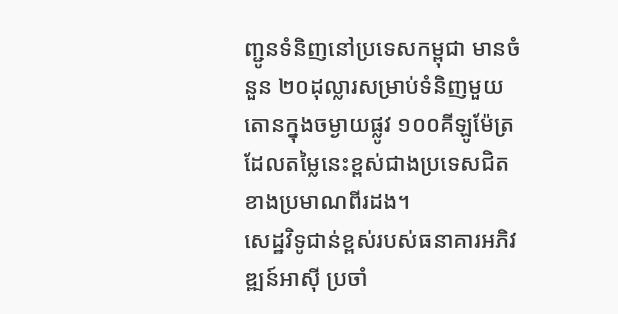ញ្ជូនទំនិញនៅប្រទេសកម្ពុជា មានចំនួន ២០ដុល្លារសម្រាប់ទំនិញមួយតោនក្នុងចម្ងាយផ្លូវ ១០០គីឡូម៉ែត្រ ដែលតម្លៃនេះខ្ពស់ជាងប្រទេសជិតខាងប្រមាណពីរដង។
សេដ្ឋវិទូជាន់ខ្ពស់របស់ធនាគារអភិវឌ្ឍន៍អាស៊ី ប្រចាំ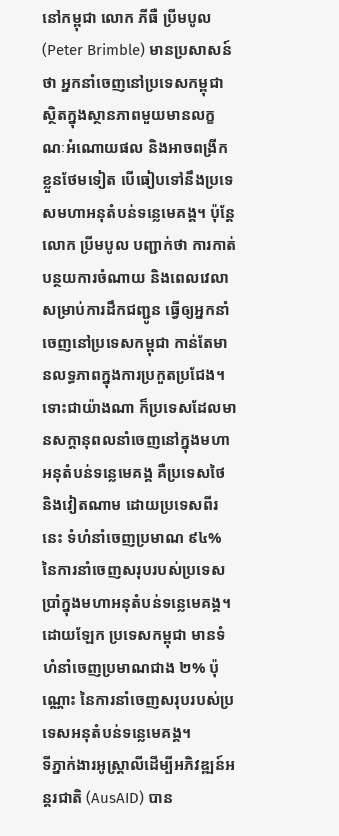នៅកម្ពុជា លោក ភីធឺ ប្រីមបូល (Peter Brimble) មានប្រសាសន៍ថា អ្នកនាំចេញនៅប្រទេសកម្ពុជា ស្ថិតក្នុងស្ថានភាពមួយមានលក្ខណៈអំណោយផល និងអាចពង្រីកខ្លួនថែមទៀត បើធៀបទៅនឹងប្រទេសមហាអនុតំបន់ទន្លេមេគង្គ។ ប៉ុន្តែ លោក ប្រីមបូល បញ្ជាក់ថា ការកាត់បន្ថយការចំណាយ និងពេលវេលាសម្រាប់ការដឹកជញ្ជូន ធ្វើឲ្យអ្នកនាំចេញនៅប្រទេសកម្ពុជា កាន់តែមានលទ្ធភាពក្នុងការប្រកួតប្រជែង។
ទោះជាយ៉ាងណា ក៏ប្រទេសដែលមានសក្ដានុពលនាំចេញនៅក្នុងមហាអនុតំបន់ទន្លេមេគង្គ គឺប្រទេសថៃ និងវៀតណាម ដោយប្រទេសពីរនេះ ទំហំនាំចេញប្រមាណ ៩៤% នៃការនាំចេញសរុបរបស់ប្រទេសប្រាំក្នុងមហាអនុតំបន់ទន្លេមេគង្គ។ ដោយឡែក ប្រទេសកម្ពុជា មានទំហំនាំចេញប្រមាណជាង ២% ប៉ុណ្ណោះ នៃការនាំចេញសរុបរបស់ប្រទេសអនុតំបន់ទន្លេមេគង្គ។
ទីភ្នាក់ងារអូស្ត្រាលីដើម្បីអភិវឌ្ឍន៍អន្តរជាតិ (AusAID) បាន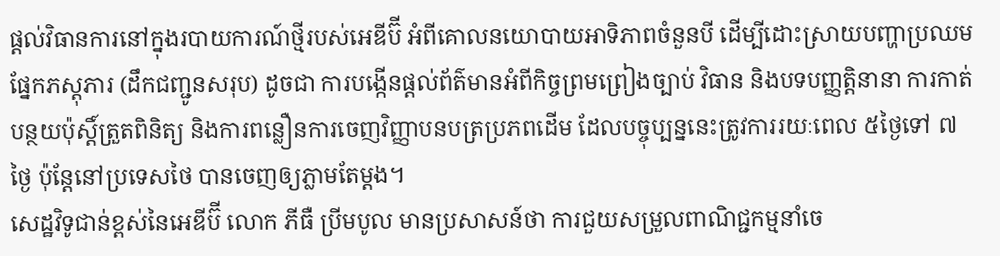ផ្ដល់វិធានការនៅក្នុងរបាយការណ៍ថ្មីរបស់អេឌីប៊ី អំពីគោលនយោបាយអាទិភាពចំនួនបី ដើម្បីដោះស្រាយបញ្ហាប្រឈមផ្នែកភស្តុភារ (ដឹកជញ្ជូនសរុប) ដូចជា ការបង្កើនផ្ដល់ព័ត៌មានអំពីកិច្ចព្រមព្រៀងច្បាប់ វិធាន និងបទបញ្ញត្តិនានា ការកាត់បន្ថយប៉ុស្តិ៍ត្រួតពិនិត្យ និងការពន្លឿនការចេញវិញ្ញាបនបត្រប្រភពដើម ដែលបច្ចុប្បន្ននេះត្រូវការរយៈពេល ៥ថ្ងៃទៅ ៧ថ្ងៃ ប៉ុន្តែនៅប្រទេសថៃ បានចេញឲ្យភ្លាមតែម្ដង។
សេដ្ឋវិទូជាន់ខ្ពស់នៃអេឌីប៊ី លោក ភីធឺ ប្រីមបូល មានប្រសាសន៍ថា ការជួយសម្រួលពាណិជ្ជកម្មនាំចេ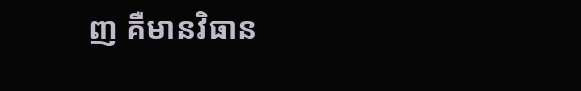ញ គឺមានវិធាន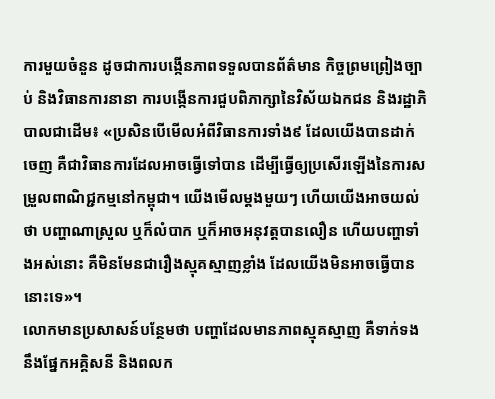ការមួយចំនួន ដូចជាការបង្កើនភាពទទួលបានព័ត៌មាន កិច្ចព្រមព្រៀងច្បាប់ និងវិធានការនានា ការបង្កើនការជួបពិភាក្សានៃវិស័យឯកជន និងរដ្ឋាភិបាលជាដើម៖ «ប្រសិនបើមើលអំពីវិធានការទាំង៩ ដែលយើងបានដាក់ចេញ គឺជាវិធានការដែលអាចធ្វើទៅបាន ដើម្បីធ្វើឲ្យប្រសើរឡើងនៃការសម្រួលពាណិជ្ជកម្មនៅកម្ពុជា។ យើងមើលម្ដងមួយៗ ហើយយើងអាចយល់ថា បញ្ហាណាស្រួល ឬក៏លំបាក ឬក៏អាចអនុវត្តបានលឿន ហើយបញ្ហាទាំងអស់នោះ គឺមិនមែនជារឿងស្មុគស្មាញខ្លាំង ដែលយើងមិនអាចធ្វើបាននោះទេ»។
លោកមានប្រសាសន៍បន្ថែមថា បញ្ហាដែលមានភាពស្មុគស្មាញ គឺទាក់ទងនឹងផ្នែកអគ្គិសនី និងពលក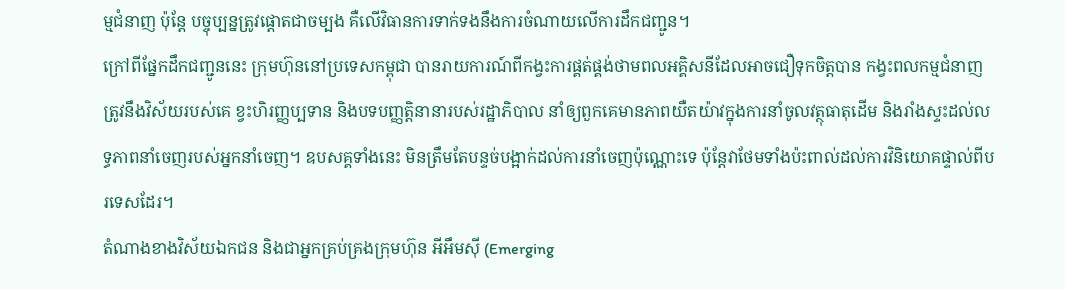ម្មជំនាញ ប៉ុន្តែ បច្ចុប្បន្នត្រូវផ្ដោតជាចម្បង គឺលើវិធានការទាក់ទងនឹងការចំណាយលើការដឹកជញ្ជូន។
ក្រៅពីផ្នែកដឹកជញ្ជូននេះ ក្រុមហ៊ុននៅប្រទេសកម្ពុជា បានរាយការណ៍ពីកង្វះការផ្គត់ផ្គង់ថាមពលអគ្គិសនីដែលអាចជឿទុកចិត្តបាន កង្វះពលកម្មជំនាញត្រូវនឹងវិស័យរបស់គេ ខ្វះហិរញ្ញប្បទាន និងបទបញ្ញត្តិនានារបស់រដ្ឋាភិបាល នាំឲ្យពួកគេមានភាពយឺតយ៉ាវក្នុងការនាំចូលវត្ថុធាតុដើម និងរាំងស្ទះដល់លទ្ធភាពនាំចេញរបស់អ្នកនាំចេញ។ ឧបសគ្គទាំងនេះ មិនត្រឹមតែបន្ទច់បង្អាក់ដល់ការនាំចេញប៉ុណ្ណោះទេ ប៉ុន្តែវាថែមទាំងប៉ះពាល់ដល់ការវិនិយោគផ្ទាល់ពីបរទេសដែរ។
តំណាងខាងវិស័យឯកជន និងជាអ្នកគ្រប់គ្រងក្រុមហ៊ុន អីអឹមស៊ី (Emerging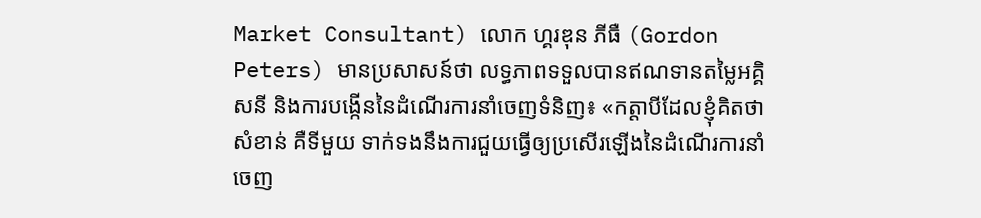Market Consultant) លោក ហ្គរឌុន ភីធឺ (Gordon Peters) មានប្រសាសន៍ថា លទ្ធភាពទទួលបានឥណទានតម្លៃអគ្គិសនី និងការបង្កើននៃដំណើរការនាំចេញទំនិញ៖ «កត្តាបីដែលខ្ញុំគិតថាសំខាន់ គឺទីមួយ ទាក់ទងនឹងការជួយធ្វើឲ្យប្រសើរឡើងនៃដំណើរការនាំចេញ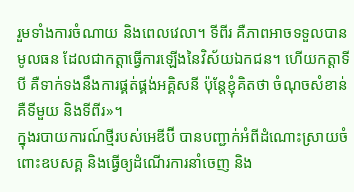រួមទាំងការចំណាយ និងពេលវេលា។ ទីពីរ គឺភាពអាចទទួលបានមូលធន ដែលជាកត្តាធ្វើការឡើងនៃវិស័យឯកជន។ ហើយកត្តាទីបី គឺទាក់ទងនឹងការផ្គត់ផ្គង់អគ្គិសនី ប៉ុន្តែខ្ញុំគិតថា ចំណុចសំខាន់ គឺទីមួយ និងទីពីរ»។
ក្នុងរបាយការណ៍ថ្មីរបស់អេឌីប៊ី បានបញ្ជាក់អំពីដំណោះស្រាយចំពោះឧបសគ្គ និងធ្វើឲ្យដំណើរការនាំចេញ និង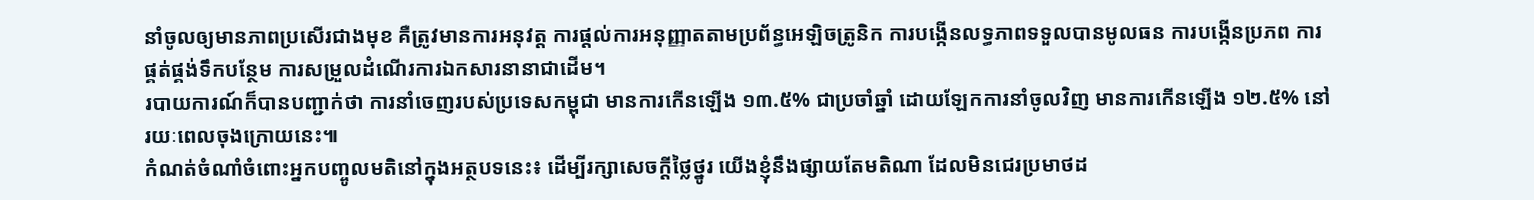នាំចូលឲ្យមានភាពប្រសើរជាងមុខ គឺត្រូវមានការអនុវត្ត ការផ្ដល់ការអនុញ្ញាតតាមប្រព័ន្ធអេឡិចត្រូនិក ការបង្កើនលទ្ធភាពទទួលបានមូលធន ការបង្កើនប្រភព ការផ្គត់ផ្គង់ទឹកបន្ថែម ការសម្រួលដំណើរការឯកសារនានាជាដើម។
របាយការណ៍ក៏បានបញ្ជាក់ថា ការនាំចេញរបស់ប្រទេសកម្ពុជា មានការកើនឡើង ១៣.៥% ជាប្រចាំឆ្នាំ ដោយឡែកការនាំចូលវិញ មានការកើនឡើង ១២.៥% នៅរយៈពេលចុងក្រោយនេះ៕
កំណត់ចំណាំចំពោះអ្នកបញ្ចូលមតិនៅក្នុងអត្ថបទនេះ៖ ដើម្បីរក្សាសេចក្ដីថ្លៃថ្នូរ យើងខ្ញុំនឹងផ្សាយតែមតិណា ដែលមិនជេរប្រមាថដ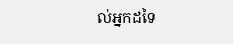ល់អ្នកដទៃ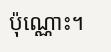ប៉ុណ្ណោះ។